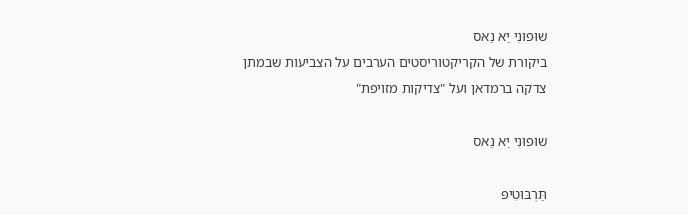שוּפוּנִי יַא נַאס
ביקורת של הקריקטוריסטים הערבים על הצביעות שבמתן צדקה ברמדאן ועל "צדיקות מזויפת"

שוּפוּנִי יַא נַאס

תַּרְבּוּטִיפּ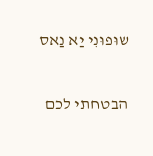שוּפוּנִי יַא נַאס

הבטחתי לכם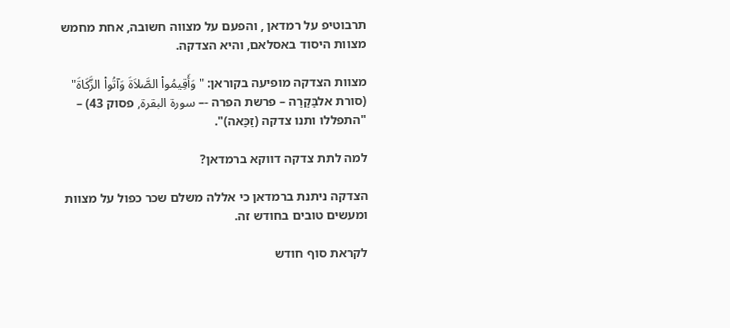תרבוטיפ על רמדאן , והפעם על מצווה חשובה, אחת מחמש מצוות היסוד באסלאם, והיא הצדקה.

מצוות הצדקה מופיעה בקוראן: "وَأَقِيمُواْ الصَّلاَةَ وَآتُواْ الزَّكَاةَ" (סורת אלבַּקַרַה – פרשת הפרה -– سورة البقرة, פסוק 43) – "התפללו ותנו צדקה (זַכַּאה)".

למה לתת צדקה דווקא ברמדאן?

הצדקה ניתנת ברמדאן כי אללה משלם שכר כפול על מצוות ומעשים טובים בחודש זה.

לקראת סוף חודש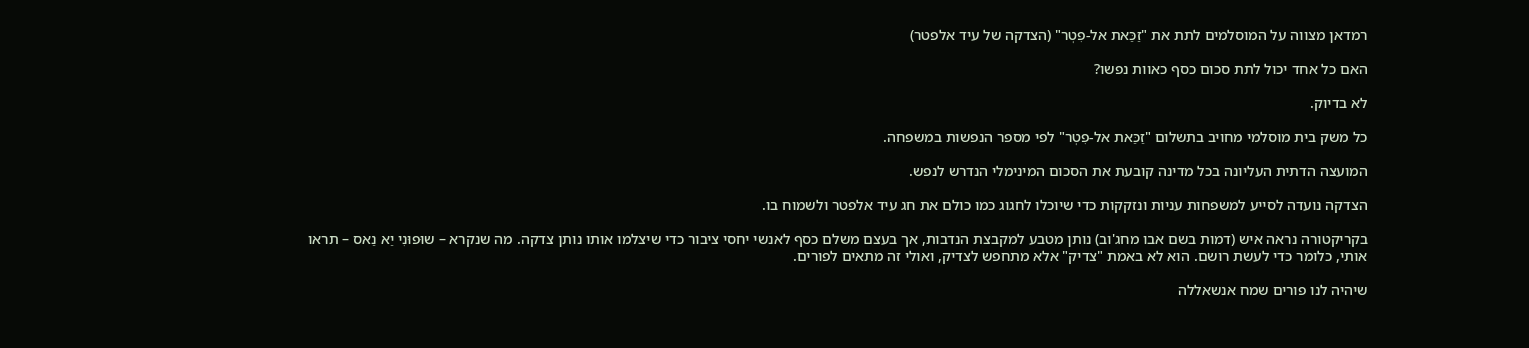רמדאן מצווה על המוסלמים לתת את "זַכַּאת אל-פִטְר" (הצדקה של עיד אלפטר)

האם כל אחד יכול לתת סכום כסף כאוות נפשו?

לא בדיוק.

כל משק בית מוסלמי מחויב בתשלום "זַכַּאת אל-פִטְר" לפי מספר הנפשות במשפחה.

המועצה הדתית העליונה בכל מדינה קובעת את הסכום המינימלי הנדרש לנפש.

הצדקה נועדה לסייע למשפחות עניות ונזקקות כדי שיוכלו לחגוג כמו כולם את חג עיד אלפטר ולשמוח בו.

בקריקטורה נראה איש (דמות בשם אבו מחג'וב) נותן מטבע למקבצת הנדבות, אך בעצם משלם כסף לאנשי יחסי ציבור כדי שיצלמו אותו נותן צדקה. מה שנקרא – שוּפוּנִי יַא נַאס – תראו אותי, כלומר כדי לעשת רושם. הוא לא באמת "צדיק" אלא מתחפש לצדיק, ואולי זה מתאים לפורים.

שיהיה לנו פורים שמח אנשאללה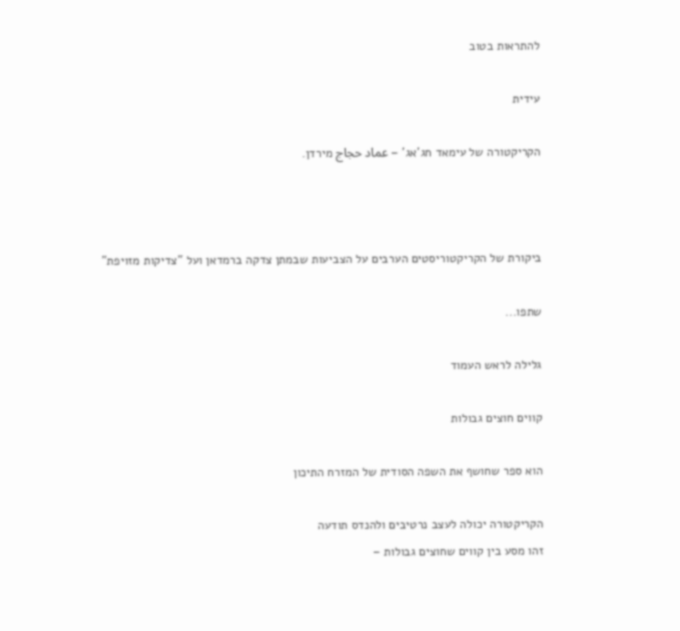להתראות בטוב

עידית

הקריקטורה של עימאד חג'אג' – عماد حجاج מירדן.



ביקורת של הקריקטוריסטים הערבים על הצביעות שבמתן צדקה ברמדאן ועל "צדיקות מזויפת"

שתפו...

גלילה לראש העמוד

קווים חוצים גבולות

הוא ספר שחושף את השפה הסודית של המזרח התיכון

הקריקטורה יכולה לעצב נרטיבים ולהנדס תודעה
זהו מסע בין קווים שחוצים גבולות –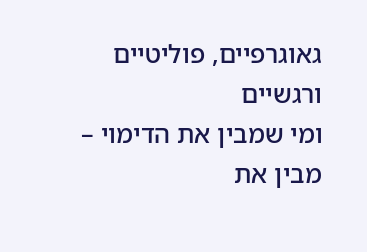גאוגרפיים, פוליטיים ורגשיים
ומי שמבין את הדימוי – מבין את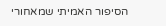הסיפור האמיתי שמאחורי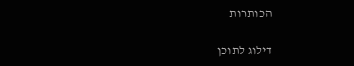הכותרות

דילוג לתוכן